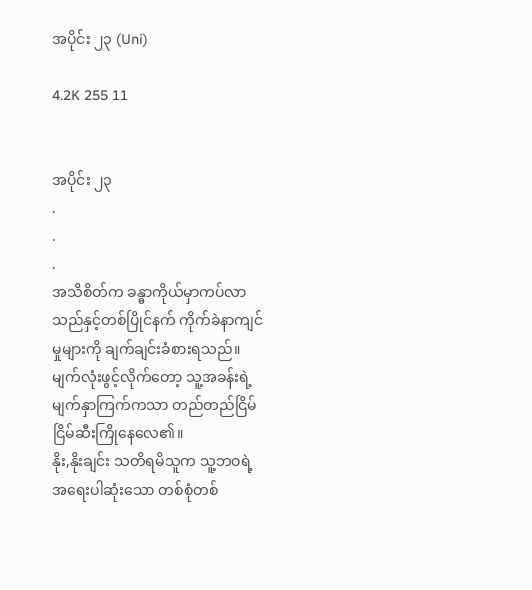အပိုင်း ၂၃ (Uni)

4.2K 255 11


အပိုင်း ၂၃
.
.
.
အသိစိတ်က ခန္ဓာကိုယ်မှာကပ်လာသည်နှင့်တစ်ပြိုင်နက် ကိုက်ခဲနာကျင်မှုများကို ချက်ချင်းခံစားရသည်။ မျက်လုံးဖွင့်လိုက်တော့ သူ့အခန်းရဲ့ မျက်နှာကြက်ကသာ တည်တည်ငြိမ်ငြိမ်ဆီးကြိုနေလေ၏။
နိုး,နိုးချင်း သတိရမိသူက သူ့ဘဝရဲ့ အရေးပါဆုံးသော တစ်စုံတစ်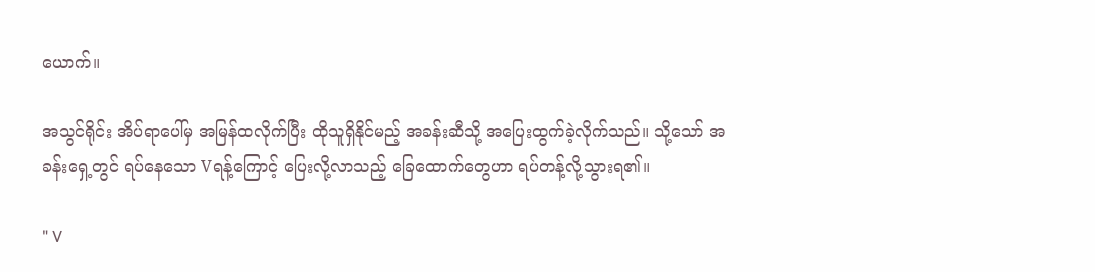ယောက်။

အသွင်ရိုင်း အိပ်ရာပေါ်မှ အမြန်ထလိုက်ပြီး ထိုသူရှိနိုင်မည့် အခန်းဆီသို့ အပြေးထွက်ခဲ့လိုက်သည်။ သို့သော် အခန်းရှေ့တွင် ရပ်နေသော Vရန့်ကြောင့် ပြေးလို့လာသည့် ခြေထောက်တွေဟာ ရပ်တန့်လို့သွားရ၏။

" V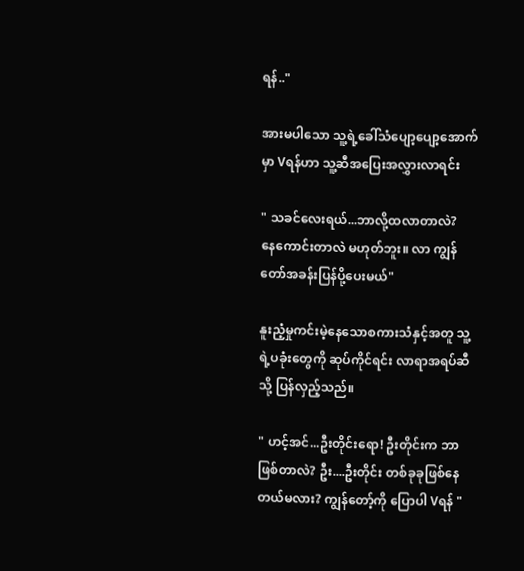ရန်.."

အားမပါသော သူ့ရဲ့ခေါ်သံပျော့ပျော့အောက်မှာ Vရန်ဟာ သူ့ဆီအပြေးအလွှားလာရင်း

" သခင်လေးရယ်...ဘာလို့ထလာတာလဲ?
နေကောင်းတာလဲ မဟုတ်ဘူး။ လာ ကျွန်တော်အခန်းပြန်ပို့ပေးမယ်"

နူးညံ့မှုကင်းမဲ့နေသောစကားသံနှင့်အတူ သူ့ရဲ့ပခုံးတွေကို ဆုပ်ကိုင်ရင်း လာရာအရပ်ဆီသို့ ပြန်လှည့်သည်။

" ဟင့်အင်...ဦးတိုင်းရော! ဦးတိုင်းက ဘာဖြစ်တာလဲ? ဦး....ဦးတိုင်း တစ်ခုခုဖြစ်နေတယ်မလား? ကျွန်တော့်ကို ပြောပါ Vရန် "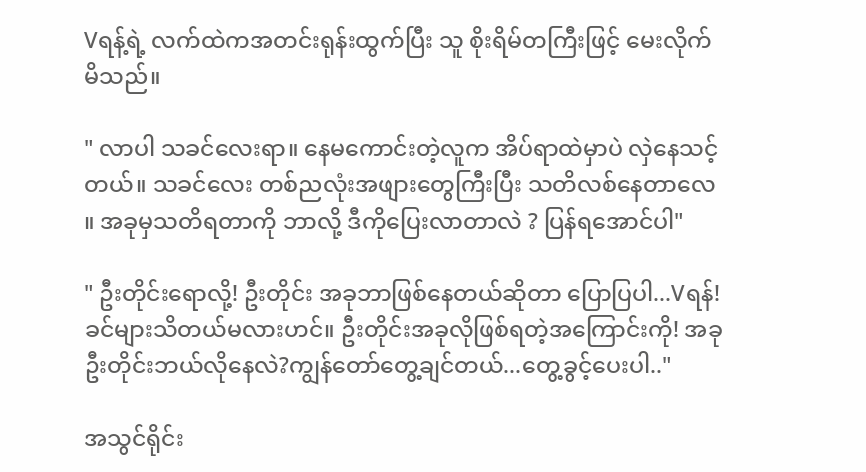Vရန့်ရဲ့ လက်ထဲကအတင်းရုန်းထွက်ပြီး သူ စိုးရိမ်တကြီးဖြင့် မေးလိုက်မိသည်။

" လာပါ သခင်လေးရာ။ နေမကောင်းတဲ့လူက အိပ်ရာထဲမှာပဲ လှဲနေသင့်တယ်။ သခင်လေး တစ်ညလုံးအဖျားတွေကြီးပြီး သတိလစ်နေတာလေ ။ အခုမှသတိရတာကို ဘာလို့ ဒီကိုပြေးလာတာလဲ ? ပြန်ရအောင်ပါ"

" ဦးတိုင်းရောလို့! ဦးတိုင်း အခုဘာဖြစ်နေတယ်ဆိုတာ ပြောပြပါ...Vရန်! ခင်များသိတယ်မလားဟင်။ ဦးတိုင်းအခုလိုဖြစ်ရတဲ့အကြောင်းကို! အခုဦးတိုင်းဘယ်လိုနေလဲ?ကျွန်တော်တွေ့ချင်တယ်...တွေ့ခွင့်ပေးပါ.."

အသွင်ရိုင်း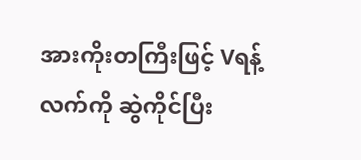အားကိုးတကြီးဖြင့် Vရန့်လက်ကို ဆွဲကိုင်ပြီး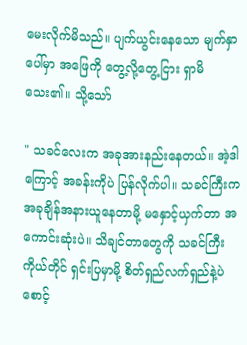မေးလိုက်မိသည်။ ပျက်ယွင်းနေသော မျက်နှာပေါ်မှာ အဖြေကို တွေ့လို့တွေ့ငြား ရှာမိသေး၏။ သို့သော်

" သခင်လေးက အခုအားနည်းနေတယ်။ အဲ့ဒါကြောင့် အခန်းကိုပဲ ပြန်လိုက်ပါ။ သခင်ကြီးက အခုချိန်အနားယူနေတာမို့ မနှောင့်ယှက်တာ အကောင်းဆုံးပဲ။ သိချင်တာတွေကို သခင်ကြီးကိုယ်တိုင် ရှင်းပြမှာမို့ စိတ်ရှည်လက်ရှည်နဲ့ပဲ စောင့်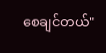စေချင်တယ်"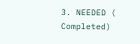3. NEEDED ( Completed)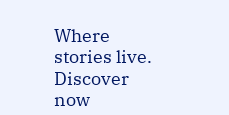Where stories live. Discover now